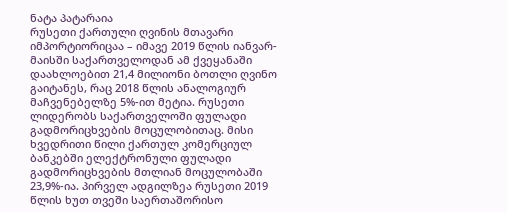ნატა პატარაია
რუსეთი ქართული ღვინის მთავარი იმპორტიორიცაა – იმავე 2019 წლის იანვარ-მაისში საქართველოდან ამ ქვეყანაში დაახლოებით 21,4 მილიონი ბოთლი ღვინო გაიტანეს, რაც 2018 წლის ანალოგიურ მაჩვენებელზე 5%-ით მეტია. რუსეთი ლიდერობს საქართველოში ფულადი გადმორიცხვების მოცულობითაც. მისი ხვედრითი წილი ქართულ კომერციულ ბანკებში ელექტრონული ფულადი გადმორიცხვების მთლიან მოცულობაში 23,9%-ია. პირველ ადგილზეა რუსეთი 2019 წლის ხუთ თვეში საერთაშორისო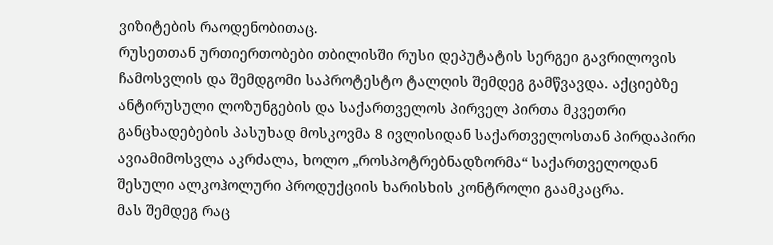ვიზიტების რაოდენობითაც.
რუსეთთან ურთიერთობები თბილისში რუსი დეპუტატის სერგეი გავრილოვის ჩამოსვლის და შემდგომი საპროტესტო ტალღის შემდეგ გამწვავდა. აქციებზე ანტირუსული ლოზუნგების და საქართველოს პირველ პირთა მკვეთრი განცხადებების პასუხად მოსკოვმა 8 ივლისიდან საქართველოსთან პირდაპირი ავიამიმოსვლა აკრძალა, ხოლო „როსპოტრებნადზორმა“ საქართველოდან შესული ალკოჰოლური პროდუქციის ხარისხის კონტროლი გაამკაცრა.
მას შემდეგ რაც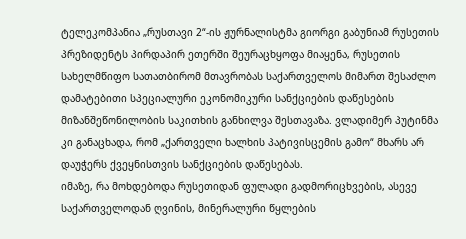ტელეკომპანია „რუსთავი 2“-ის ჟურნალისტმა გიორგი გაბუნიამ რუსეთის პრეზიდენტს პირდაპირ ეთერში შეურაცხყოფა მიაყენა, რუსეთის სახელმწიფო სათათბირომ მთავრობას საქართველოს მიმართ შესაძლო დამატებითი სპეციალური ეკონომიკური სანქციების დაწესების მიზანშეწონილობის საკითხის განხილვა შესთავაზა. ვლადიმერ პუტინმა კი განაცხადა, რომ „ქართველი ხალხის პატივისცემის გამო“ მხარს არ დაუჭერს ქვეყნისთვის სანქციების დაწესებას.
იმაზე, რა მოხდებოდა რუსეთიდან ფულადი გადმორიცხვების, ასევე საქართველოდან ღვინის, მინერალური წყლების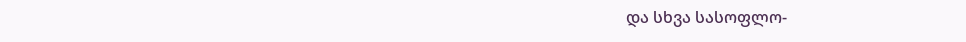და სხვა სასოფლო-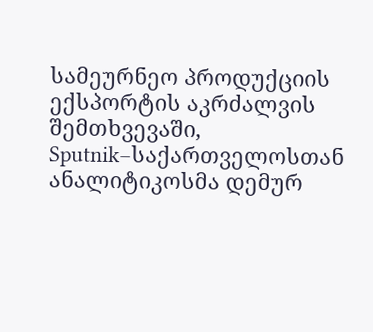სამეურნეო პროდუქციის ექსპორტის აკრძალვის შემთხვევაში, Sputnik–საქართველოსთან ანალიტიკოსმა დემურ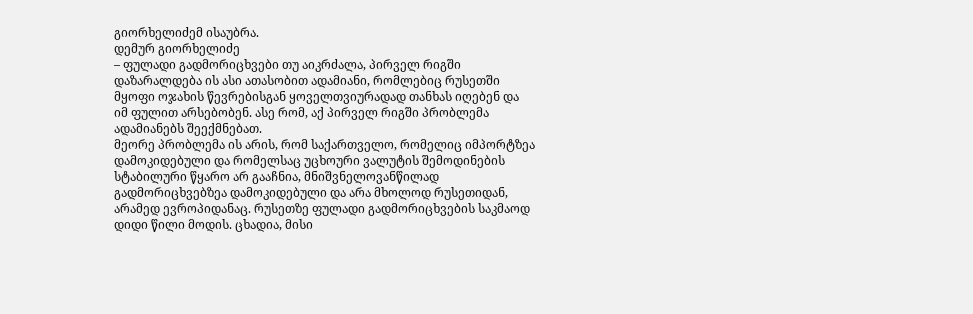გიორხელიძემ ისაუბრა.
დემურ გიორხელიძე
– ფულადი გადმორიცხვები თუ აიკრძალა, პირველ რიგში დაზარალდება ის ასი ათასობით ადამიანი, რომლებიც რუსეთში მყოფი ოჯახის წევრებისგან ყოველთვიურადად თანხას იღებენ და იმ ფულით არსებობენ. ასე რომ, აქ პირველ რიგში პრობლემა ადამიანებს შეექმნებათ.
მეორე პრობლემა ის არის, რომ საქართველო, რომელიც იმპორტზეა დამოკიდებული და რომელსაც უცხოური ვალუტის შემოდინების სტაბილური წყარო არ გააჩნია, მნიშვნელოვანწილად გადმორიცხვებზეა დამოკიდებული და არა მხოლოდ რუსეთიდან, არამედ ევროპიდანაც. რუსეთზე ფულადი გადმორიცხვების საკმაოდ დიდი წილი მოდის. ცხადია, მისი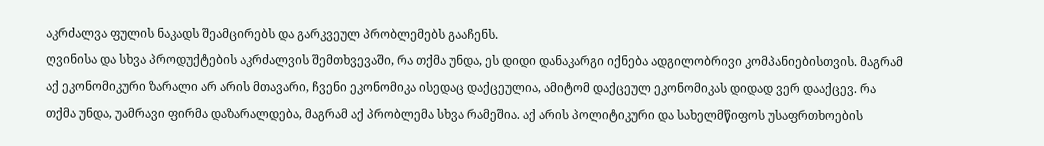აკრძალვა ფულის ნაკადს შეამცირებს და გარკვეულ პრობლემებს გააჩენს.
ღვინისა და სხვა პროდუქტების აკრძალვის შემთხვევაში, რა თქმა უნდა, ეს დიდი დანაკარგი იქნება ადგილობრივი კომპანიებისთვის. მაგრამ აქ ეკონომიკური ზარალი არ არის მთავარი, ჩვენი ეკონომიკა ისედაც დაქცეულია, ამიტომ დაქცეულ ეკონომიკას დიდად ვერ დააქცევ. რა თქმა უნდა, უამრავი ფირმა დაზარალდება, მაგრამ აქ პრობლემა სხვა რამეშია. აქ არის პოლიტიკური და სახელმწიფოს უსაფრთხოების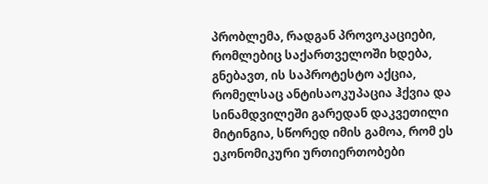პრობლემა, რადგან პროვოკაციები, რომლებიც საქართველოში ხდება, გნებავთ, ის საპროტესტო აქცია, რომელსაც ანტისაოკუპაცია ჰქვია და სინამდვილეში გარედან დაკვეთილი მიტინგია, სწორედ იმის გამოა, რომ ეს ეკონომიკური ურთიერთობები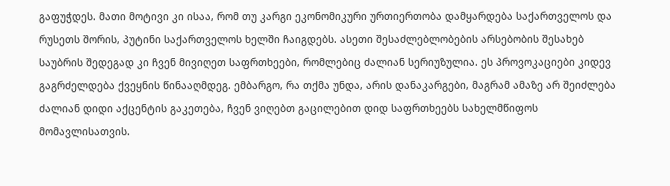გაფუჭდეს. მათი მოტივი კი ისაა, რომ თუ კარგი ეკონომიკური ურთიერთობა დამყარდება საქართველოს და რუსეთს შორის, პუტინი საქართველოს ხელში ჩაიგდებს. ასეთი შესაძლებლობების არსებობის შესახებ საუბრის შედეგად კი ჩვენ მივიღეთ საფრთხეები, რომლებიც ძალიან სერიუზულია. ეს პროვოკაციები კიდევ გაგრძელდება ქვეყნის წინააღმდეგ. ემბარგო, რა თქმა უნდა, არის დანაკარგები, მაგრამ ამაზე არ შეიძლება ძალიან დიდი აქცენტის გაკეთება, ჩვენ ვიღებთ გაცილებით დიდ საფრთხეებს სახელმწიფოს მომავლისათვის.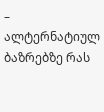– ალტერნატიულ ბაზრებზე რას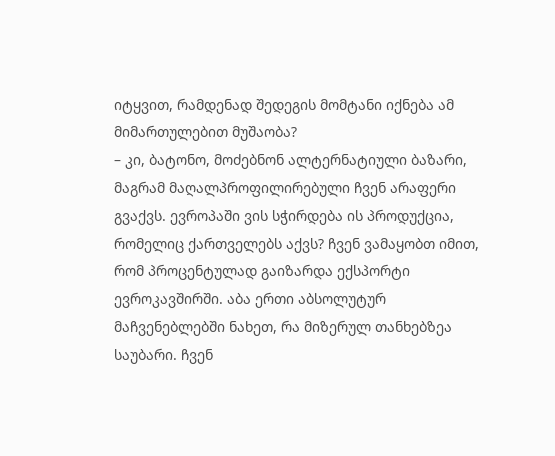იტყვით, რამდენად შედეგის მომტანი იქნება ამ მიმართულებით მუშაობა?
– კი, ბატონო, მოძებნონ ალტერნატიული ბაზარი, მაგრამ მაღალპროფილირებული ჩვენ არაფერი გვაქვს. ევროპაში ვის სჭირდება ის პროდუქცია, რომელიც ქართველებს აქვს? ჩვენ ვამაყობთ იმით, რომ პროცენტულად გაიზარდა ექსპორტი ევროკავშირში. აბა ერთი აბსოლუტურ მაჩვენებლებში ნახეთ, რა მიზერულ თანხებზეა საუბარი. ჩვენ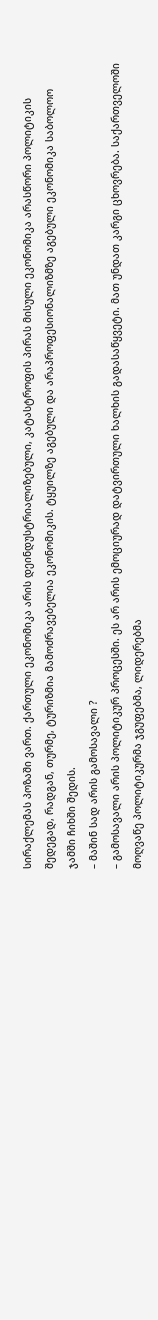სირაქლემას პოზაში ვართ. ქართული ეკონომიკა არის დეინდუსტრიალიზებული, კატასტროფის პირას მისული ეკონომიკა არასწორი პოლიტიკის შედეგად, რადგან, თურმე, ტურიზმია მამოძრავებელია ეკონომიკის. ტყუილზე აგებული და არაპროფესიონალიზმზე აგებული ეკონომიკა საბოლოო ჯამში ჩიხში შედის.
– მაშინ სად არის გამოსავალი ?
– გამოსავალი არის პოლიტიკურ პროცესში. ეს არ არის ემოციურად დატვირთული ხალხის გადასაწყვეტი. მათ უნდათ კარგი ცხოვრება. საქართველოში მოღვაწე პოლიტიკურმა ჯგუფებმა, ლიდერებმა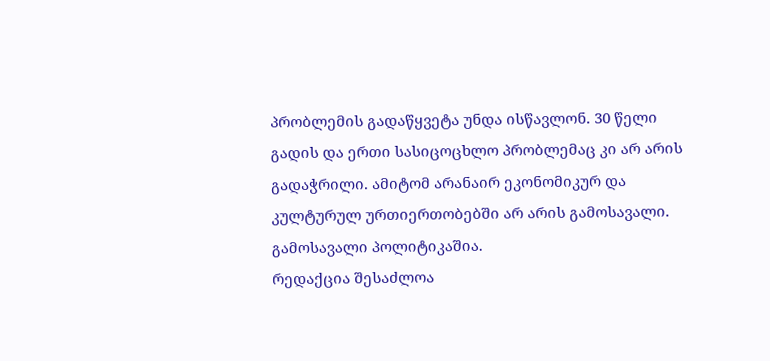პრობლემის გადაწყვეტა უნდა ისწავლონ. 30 წელი გადის და ერთი სასიცოცხლო პრობლემაც კი არ არის გადაჭრილი. ამიტომ არანაირ ეკონომიკურ და კულტურულ ურთიერთობებში არ არის გამოსავალი. გამოსავალი პოლიტიკაშია.
რედაქცია შესაძლოა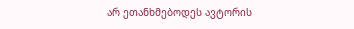არ ეთანხმებოდეს ავტორის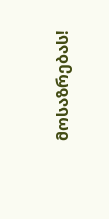მოსაზრებას!